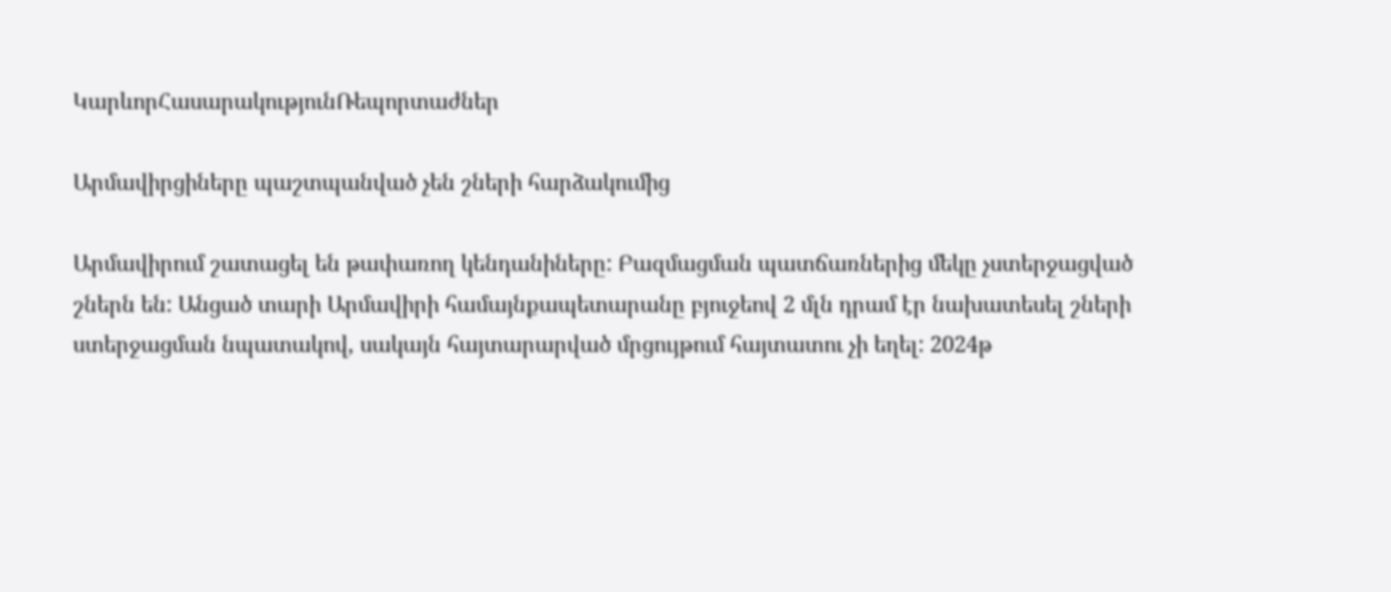ԿարևորՀասարակությունՌեպորտաժներ

Արմավիրցիները պաշտպանված չեն շների հարձակումից

Արմավիրում շատացել են թափառող կենդանիները: Բազմացման պատճառներից մեկը չստերջացված շներն են: Անցած տարի Արմավիրի համայնքապետարանը բյուջեով 2 մլն դրամ էր նախատեսել շների ստերջացման նպատակով, սակայն հայտարարված մրցույթում հայտատու չի եղել: 2024թ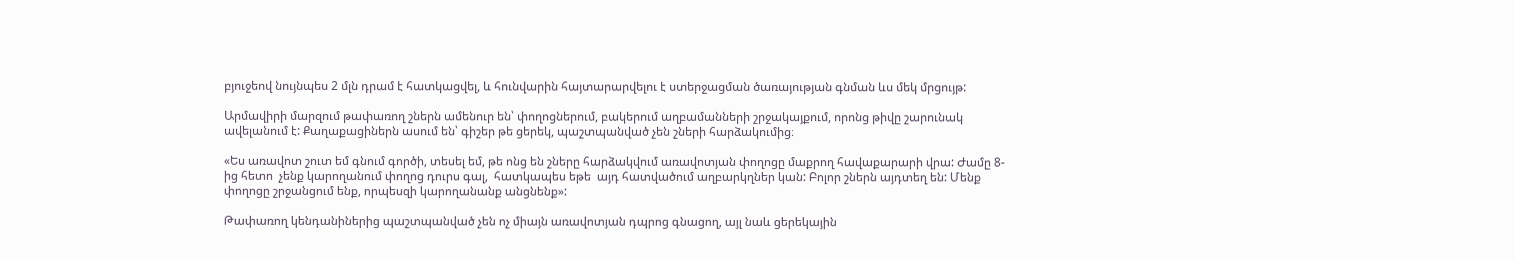բյուջեով նույնպես 2 մլն դրամ է հատկացվել, և հունվարին հայտարարվելու է ստերջացման ծառայության գնման ևս մեկ մրցույթ:

Արմավիրի մարզում թափառող շներն ամենուր են՝ փողոցներում, բակերում աղբամանների շրջակայքում, որոնց թիվը շարունակ ավելանում է: Քաղաքացիներն ասում են՝ գիշեր թե ցերեկ, պաշտպանված չեն շների հարձակումից։

«Ես առավոտ շուտ եմ գնում գործի, տեսել եմ, թե ոնց են շները հարձակվում առավոտյան փողոցը մաքրող հավաքարարի վրա: Ժամը 8-ից հետո  չենք կարողանում փողոց դուրս գալ,  հատկապես եթե  այդ հատվածում աղբարկղներ կան: Բոլոր շներն այդտեղ են: Մենք փողոցը շրջանցում ենք, որպեսզի կարողանանք անցնենք»:

Թափառող կենդանիներից պաշտպանված չեն ոչ միայն առավոտյան դպրոց գնացող, այլ նաև ցերեկային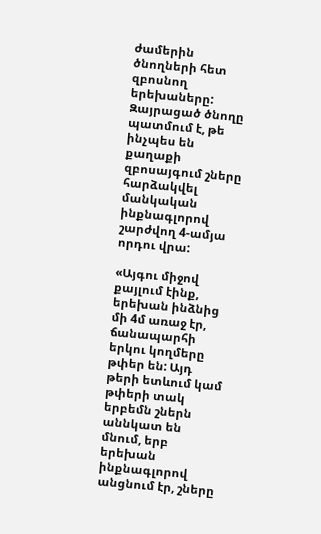ժամերին ծնողների հետ զբոսնող երեխաները: Զայրացած ծնողը պատմում է, թե ինչպես են քաղաքի զբոսայգում շները հարձակվել մանկական ինքնագլորով շարժվող 4-ամյա որդու վրա:

«Այգու միջով քայլում էինք, երեխան ինձնից մի 4մ առաջ էր, ճանապարհի երկու կողմերը թփեր են: Այդ թերի ետևում կամ թփերի տակ երբեմն շներն աննկատ են մնում, երբ երեխան ինքնագլորով անցնում էր, շները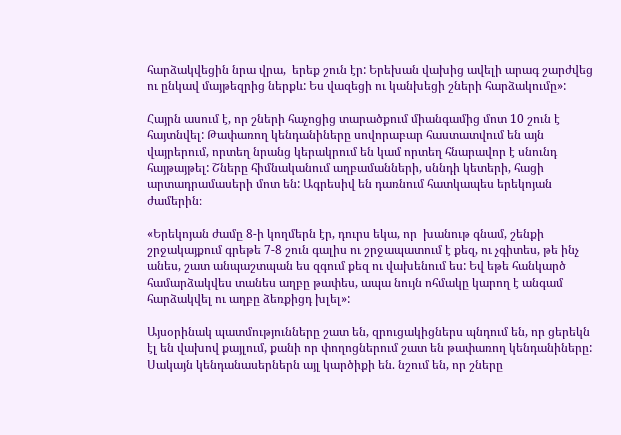հարձակվեցին նրա վրա,  երեք շուն էր: Երեխան վախից ավելի արագ շարժվեց  ու ընկավ մայթեզրից ներքև: Ես վազեցի ու կանխեցի շների հարձակումը»:

Հայրն ասում է, որ շների հաչոցից տարածքում միանգամից մոտ 10 շուն է հայտնվել: Թափառող կենդանիները սովորաբար հաստատվում են այն վայրերում, որտեղ նրանց կերակրում են կամ որտեղ հնարավոր է սնունդ հայթայթել: Շները հիմնականում աղբամանների, սննդի կետերի, հացի արտադրամասերի մոտ են: Ագրեսիվ են դառնում հատկապես երեկոյան ժամերին։

«Երեկոյան ժամը 8-ի կողմերն էր, դուրս եկա, որ  խանութ գնամ, շենքի շրջակայքում գրեթե 7-8 շուն գալիս ու շրջապատում է քեզ, ու չգիտես, թե ինչ անես, շատ անպաշտպան ես զգում քեզ ու վախենում ես: Եվ եթե հանկարծ համարձակվես տանես աղբը թափես, ապա նույն ոհմակը կարող է անգամ հարձակվել ու աղբը ձեռքիցդ խլել»:

Այսօրինակ պատմությունները շատ են, զրուցակիցներս պնդում են, որ ցերեկն էլ են վախով քայլում, քանի որ փողոցներում շատ են թափառող կենդանիները: Սակայն կենդանասերներն այլ կարծիքի են. նշում են, որ շները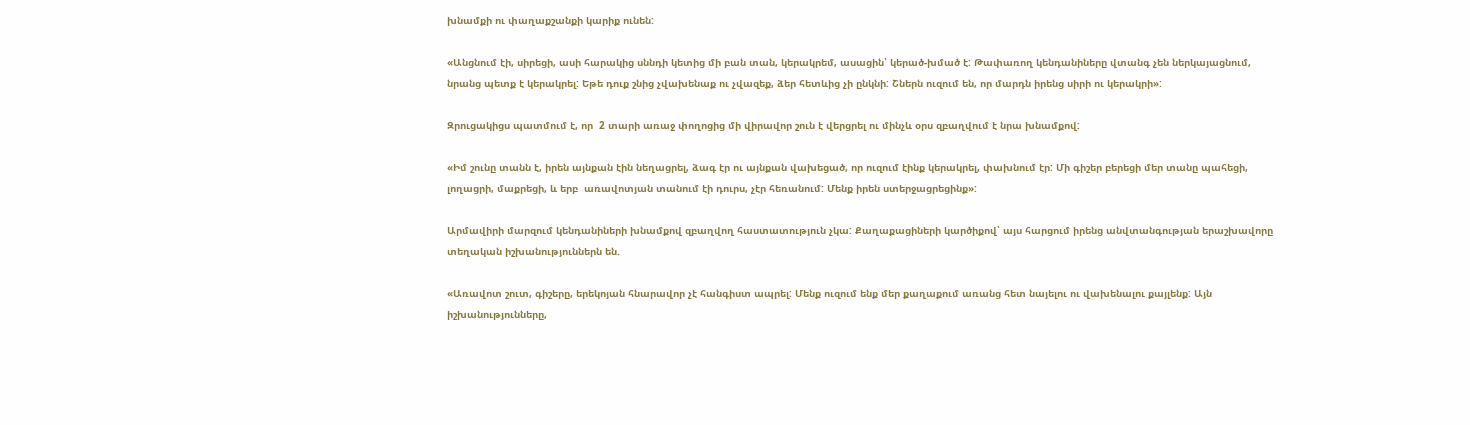խնամքի ու փաղաքշանքի կարիք ունեն:

«Անցնում էի, սիրեցի, ասի հարակից սննդի կետից մի բան տան, կերակրեմ, ասացին՝ կերած-խմած է: Թափառող կենդանիները վտանգ չեն ներկայացնում, նրանց պետք է կերակրել: Եթե դուք շնից չվախենաք ու չվազեք, ձեր հետևից չի ընկնի: Շներն ուզում են, որ մարդն իրենց սիրի ու կերակրի»:

Զրուցակիցս պատմում է, որ  2 տարի առաջ փողոցից մի վիրավոր շուն է վերցրել ու մինչև օրս զբաղվում է նրա խնամքով:

«Իմ շունը տանն է, իրեն այնքան էին նեղացրել, ձագ էր ու այնքան վախեցած, որ ուզում էինք կերակրել, փախնում էր: Մի գիշեր բերեցի մեր տանը պահեցի, լողացրի, մաքրեցի, և երբ  առավոտյան տանում էի դուրս, չէր հեռանում: Մենք իրեն ստերջացրեցինք»:

Արմավիրի մարզում կենդանիների խնամքով զբաղվող հաստատություն չկա: Քաղաքացիների կարծիքով՝ այս հարցում իրենց անվտանգության երաշխավորը տեղական իշխանություններն են.

«Առավոտ շուտ, գիշերը, երեկոյան հնարավոր չէ հանգիստ ապրել: Մենք ուզում ենք մեր քաղաքում առանց հետ նայելու ու վախենալու քայլենք: Այն իշխանությունները,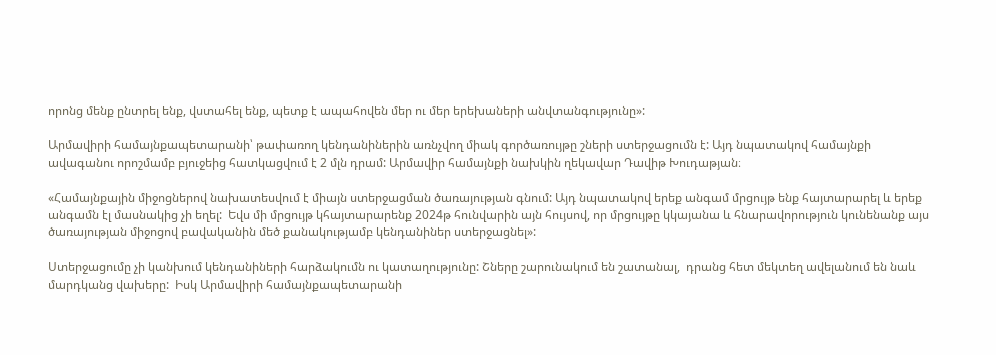որոնց մենք ընտրել ենք, վստահել ենք, պետք է ապահովեն մեր ու մեր երեխաների անվտանգությունը»:

Արմավիրի համայնքապետարանի՝ թափառող կենդանիներին առնչվող միակ գործառույթը շների ստերջացումն է: Այդ նպատակով համայնքի ավագանու որոշմամբ բյուջեից հատկացվում է 2 մլն դրամ: Արմավիր համայնքի նախկին ղեկավար Դավիթ Խուդաթյան։

«Համայնքային միջոցներով նախատեսվում է միայն ստերջացման ծառայության գնում: Այդ նպատակով երեք անգամ մրցույթ ենք հայտարարել և երեք անգամն էլ մասնակից չի եղել:  Եվս մի մրցույթ կհայտարարենք 2024թ հունվարին այն հույսով, որ մրցույթը կկայանա և հնարավորություն կունենանք այս ծառայության միջոցով բավականին մեծ քանակությամբ կենդանիներ ստերջացնել»:

Ստերջացումը չի կանխում կենդանիների հարձակումն ու կատաղությունը: Շները շարունակում են շատանալ,  դրանց հետ մեկտեղ ավելանում են նաև  մարդկանց վախերը:  Իսկ Արմավիրի համայնքապետարանի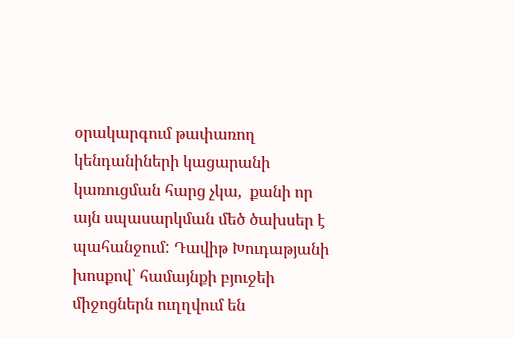օրակարգում թափառող կենդանիների կացարանի կառուցման հարց չկա,  քանի որ այն սպասարկման մեծ ծախսեր է պահանջում: Դավիթ Խուդաթյանի խոսքով՝ համայնքի բյուջեի միջոցներն ուղղվում են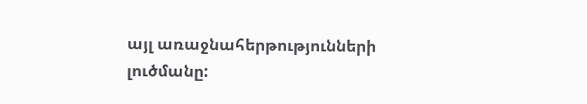այլ առաջնահերթությունների լուծմանը: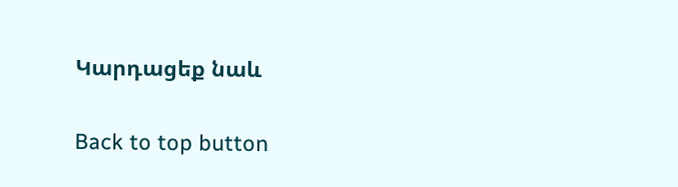Կարդացեք նաև

Back to top button